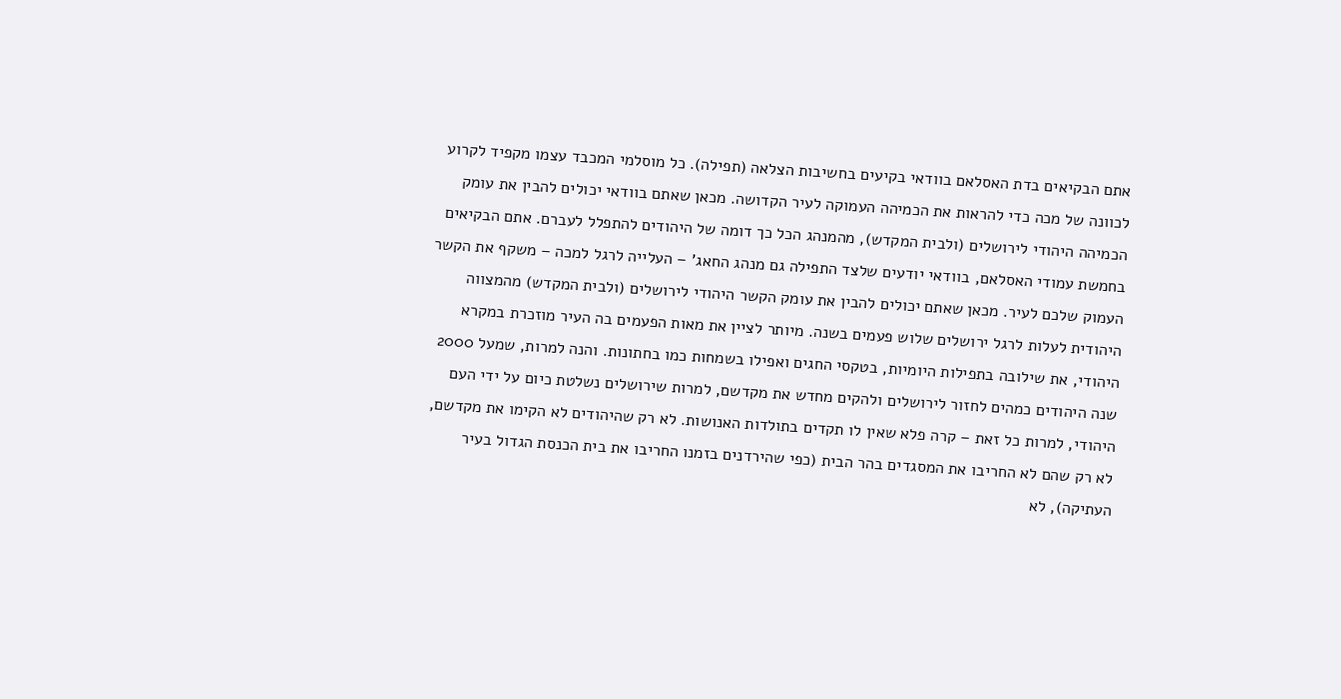אתם הבקיאים בדת האסלאם בוודאי בקיעים בחשיבות הצלאה (תפילה). כל מוסלמי המכבד עצמו מקפיד לקרוע לכוונה של מכה כדי להראות את הכמיהה העמוקה לעיר הקדושה. מכאן שאתם בוודאי יכולים להבין את עומק הכמיהה היהודי לירושלים (ולבית המקדש), מהמנהג הכל כך דומה של היהודים להתפלל לעברם. אתם הבקיאים בחמשת עמודי האסלאם, בוודאי יודעים שלצד התפילה גם מנהג החאג' – העלייה לרגל למכה – משקף את הקשר העמוק שלכם לעיר. מכאן שאתם יכולים להבין את עומק הקשר היהודי לירושלים (ולבית המקדש) מהמצווה היהודית לעלות לרגל ירושלים שלוש פעמים בשנה. מיותר לציין את מאות הפעמים בה העיר מוזכרת במקרא היהודי, את שילובה בתפילות היומיות, בטקסי החגים ואפילו בשמחות כמו בחתונות. והנה למרות, שמעל 2000 שנה היהודים כמהים לחזור לירושלים ולהקים מחדש את מקדשם, למרות שירושלים נשלטת כיום על ידי העם היהודי, למרות כל זאת – קרה פלא שאין לו תקדים בתולדות האנושות. לא רק שהיהודים לא הקימו את מקדשם, לא רק שהם לא החריבו את המסגדים בהר הבית (כפי שהירדנים בזמנו החריבו את בית הכנסת הגדול בעיר העתיקה), לא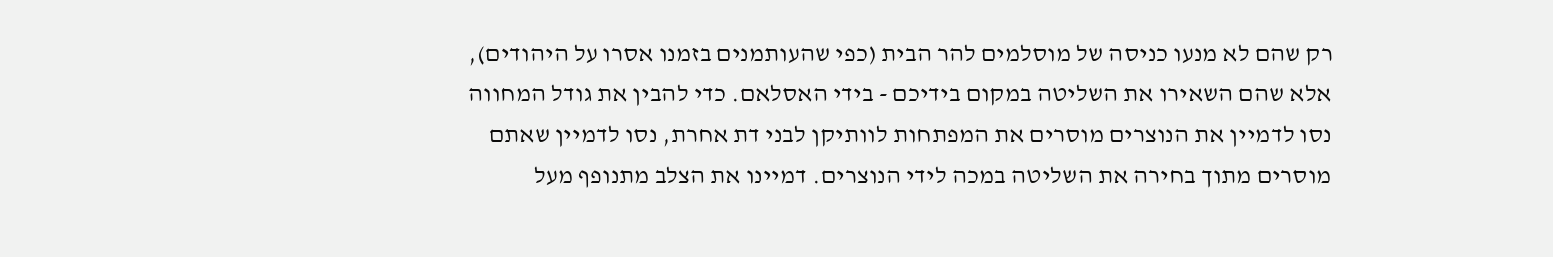רק שהם לא מנעו כניסה של מוסלמים להר הבית (כפי שהעותמנים בזמנו אסרו על היהודים), אלא שהם השאירו את השליטה במקום בידיכם - בידי האסלאם. כדי להבין את גודל המחווה נסו לדמיין את הנוצרים מוסרים את המפתחות לוותיקן לבני דת אחרת, נסו לדמיין שאתם מוסרים מתוך בחירה את השליטה במכה לידי הנוצרים. דמיינו את הצלב מתנופף מעל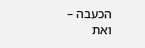הכעבה – ואת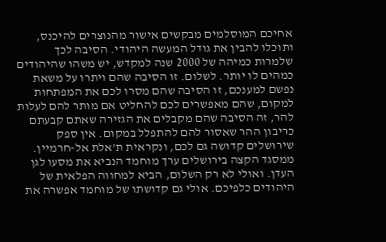אחיכם המוסלמים מבקשים אישור מהנוצרים להיכנס, ותוכלו להבין את גודל המעשה היהודי. הסיבה לכך שלמרות כמיהה של 2000 שנה למקדש, יש משהו שהיהודים כמהים לו יותר. לשלום. זו הסיבה שהם ויתרו על משאת נפשם למענכם, זו הסיבה שהם מסרו לכם את המפתחות למקום, שהם מאפשרים לכם להחליט אם מותר להם לעלות להר, זה הסיבה שהם מקבלים את הגזירה שאתם קבעתם כריבון ההר שאסור להם להתפלל במקום. אין ספק שירושלים קדושה גם לכם, ונקראית ת'אלת אל-חרמיין. ממסגד הקצה בירושלים ערך מוחמד הנביא את מסעו לגן העדן. ואולי לא רק השלום, הביא למחווה הפלאית של היהודים כלפיכם. אולי גם קדושתו של מוחמד אפשרה את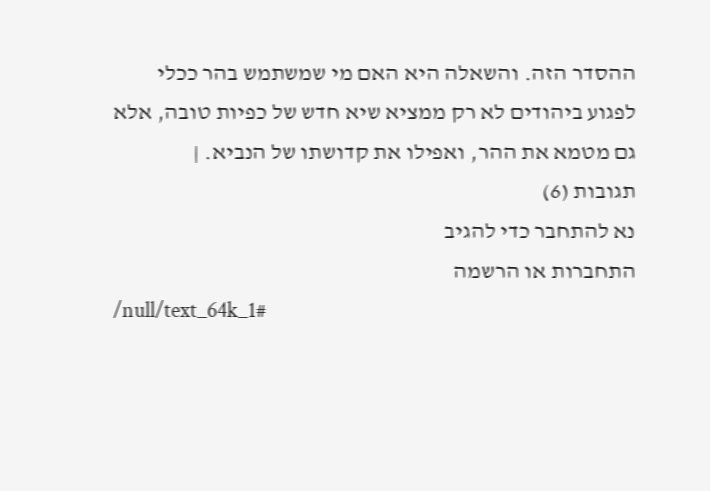ההסדר הזה. והשאלה היא האם מי שמשתמש בהר ככלי לפגוע ביהודים לא רק ממציא שיא חדש של כפיות טובה, אלא גם מטמא את ההר, ואפילו את קדושתו של הנביא. |
תגובות (6)
נא להתחבר כדי להגיב
התחברות או הרשמה
/null/text_64k_1#